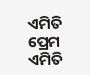ଏମିତି ପ୍ରେମ
ଏମିତି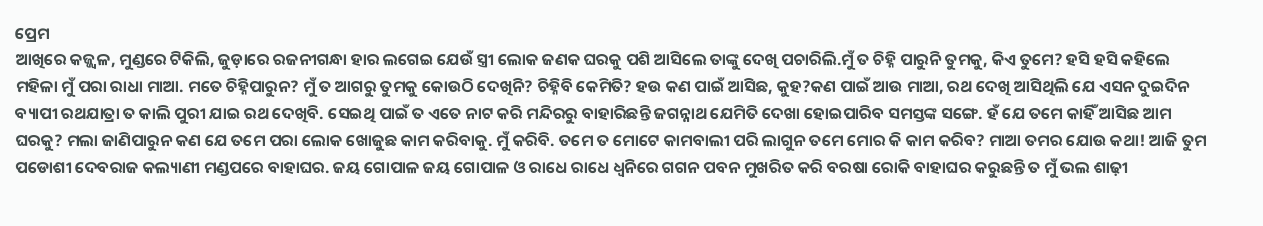ପ୍ରେମ
ଆଖିରେ କଜ୍ଜ୍ୱଳ, ମୁଣ୍ଡରେ ଟିକିଲି, ଜୁଡ଼ାରେ ରଜନୀଗନ୍ଧା ହାର ଲଗେଇ ଯେଉଁ ସ୍ତ୍ରୀ ଲୋକ ଜଣକ ଘରକୁ ପଶି ଆସିଲେ ତାଙ୍କୁ ଦେଖି ପଚାରିଲି.ମୁଁ ତ ଚିହ୍ନି ପାରୁନି ତୁମକୁ, କିଏ ତୁମେ? ହସି ହସି କହିଲେ ମହିଳା ମୁଁ ପରା ରାଧା ମାଆ. ମତେ ଚିହ୍ନିପାରୁନ? ମୁଁ ତ ଆଗରୁ ତୁମକୁ କୋଉଠି ଦେଖିନି? ଚିହ୍ନିବି କେମିତି? ହଉ କଣ ପାଇଁ ଆସିଛ, କୁହ?କଣ ପାଇଁ ଆଉ ମାଆ, ରଥ ଦେଖି ଆସିଥିଲି ଯେ ଏସନ ଦୁଇଦିନ ବ୍ୟାପୀ ରଥଯାତ୍ରା ତ କାଲି ପୁରୀ ଯାଇ ରଥ ଦେଖିବି. ସେଇଥି ପାଇଁ ତ ଏତେ ନାଟ କରି ମନ୍ଦିରରୁ ବାହାରିଛନ୍ତି ଜଗନ୍ନାଥ ଯେମିତି ଦେଖା ହୋଇପାରିବ ସମସ୍ତଙ୍କ ସଙ୍ଗେ. ହଁ ଯେ ତମେ କାହିଁ ଆସିଛ ଆମ ଘରକୁ? ମଲା ଜାଣିପାରୁନ କଣ ଯେ ତମେ ପରା ଲୋକ ଖୋଜୁଛ କାମ କରିବାକୁ. ମୁଁ କରିବି. ତମେ ତ ମୋଟେ କାମବାଲୀ ପରି ଲାଗୁନ ତମେ ମୋର କି କାମ କରିବ? ମାଆ ତମର ଯୋଉ କଥା! ଆଜି ତୁମ ପଡୋଶୀ ଦେବରାଜ କଲ୍ୟାଣୀ ମଣ୍ଡପରେ ବାହାଘର. ଜୟ ଗୋପାଳ ଜୟ ଗୋପାଳ ଓ ରାଧେ ରାଧେ ଧ୍ୱନିରେ ଗଗନ ପବନ ମୁଖରିତ କରି ବରଷା ରୋକି ବାହାଘର କରୁଛନ୍ତି ତ ମୁଁ ଭଲ ଶାଢ଼ୀ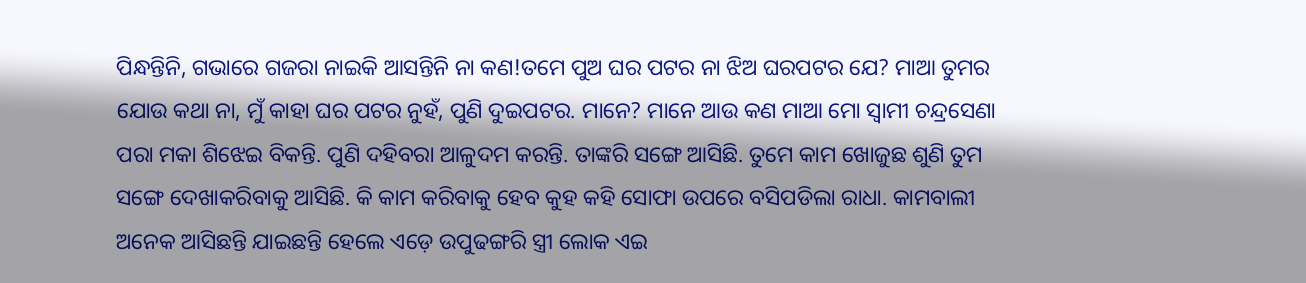ପିନ୍ଧନ୍ତିନି, ଗଭାରେ ଗଜରା ନାଇକି ଆସନ୍ତିନି ନା କଣ!ତମେ ପୁଅ ଘର ପଟର ନା ଝିଅ ଘରପଟର ଯେ? ମାଆ ତୁମର ଯୋଉ କଥା ନା, ମୁଁ କାହା ଘର ପଟର ନୁହଁ, ପୁଣି ଦୁଇପଟର. ମାନେ? ମାନେ ଆଉ କଣ ମାଆ ମୋ ସ୍ୱାମୀ ଚନ୍ଦ୍ରସେଣା ପରା ମକା ଶିଝେଇ ବିକନ୍ତି. ପୁଣି ଦହିବରା ଆଳୁଦମ କରନ୍ତି. ତାଙ୍କରି ସଙ୍ଗେ ଆସିଛି. ତୁମେ କାମ ଖୋଜୁଛ ଶୁଣି ତୁମ ସଙ୍ଗେ ଦେଖାକରିବାକୁ ଆସିଛି. କି କାମ କରିବାକୁ ହେବ କୁହ କହି ସୋଫା ଉପରେ ବସିପଡିଲା ରାଧା. କାମବାଲୀ ଅନେକ ଆସିଛନ୍ତି ଯାଇଛନ୍ତି ହେଲେ ଏଡ଼େ ଉପୁଢଙ୍ଗରି ସ୍ତ୍ରୀ ଲୋକ ଏଇ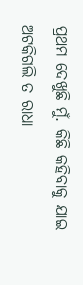ପ୍ରଥମ ଦେଖୁଛି ମୁଁ. କିଛି କହିବାକୁ ଯାଇ ଅଟକିଗଲି ତ ରାଧା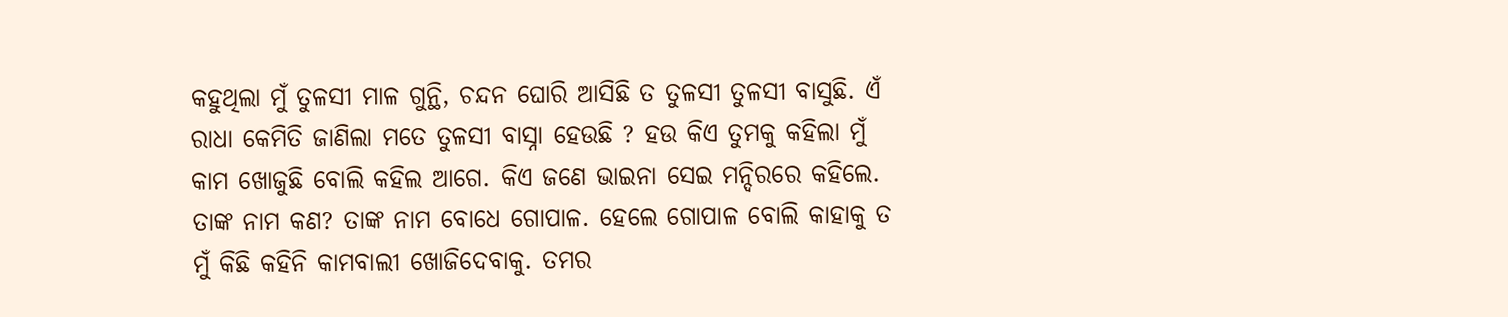କହୁଥିଲା ମୁଁ ତୁଳସୀ ମାଳ ଗୁନ୍ଥି, ଚନ୍ଦନ ଘୋରି ଆସିଛି ତ ତୁଳସୀ ତୁଳସୀ ବାସୁଛି. ଏଁ ରାଧା କେମିତି ଜାଣିଲା ମତେ ତୁଳସୀ ବାସ୍ନା ହେଉଛି ? ହଉ କିଏ ତୁମକୁ କହିଲା ମୁଁ କାମ ଖୋଜୁଛି ବୋଲି କହିଲ ଆଗେ. କିଏ ଜଣେ ଭାଇନା ସେଇ ମନ୍ଦିରରେ କହିଲେ. ତାଙ୍କ ନାମ କଣ? ତାଙ୍କ ନାମ ବୋଧେ ଗୋପାଳ. ହେଲେ ଗୋପାଳ ବୋଲି କାହାକୁ ତ ମୁଁ କିଛି କହିନି କାମବାଲୀ ଖୋଜିଦେବାକୁ. ତମର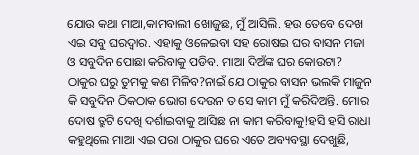ଯୋଉ କଥା ମାଆ,କାମବାଲୀ ଖୋଜୁଛ, ମୁଁ ଆସିଲି. ହଉ ତେବେ ଦେଖ ଏଇ ସବୁ ଘରଦ୍ୱାର. ଏହାକୁ ଓଳେଇବା ସହ ରୋଷଇ ଘର ବାସନ ମଜା ଓ ସବୁଦିନ ପୋଛା କରିବାକୁ ପଡିବ. ମାଆ ଦିଅଁଙ୍କ ଘର କୋଉଟା? ଠାକୁର ଘରୁ ତୁମକୁ କଣ ମିଳିବ?ନାଇଁ ଯେ ଠାକୁର ବାସନ ଭଲକି ମାଜୁନ କି ସବୁଦିନ ଠିକଠାକ ଭୋଗ ଦେଉନ ତ ସେ କାମ ମୁଁ କରିଦିଅନ୍ତି. ମୋର ଦୋଷ ତ୍ରୁଟି ଦେଖି ଦର୍ଶାଇବାକୁ ଆସିଛ ନା କାମ କରିବାକୁ!ହସି ହସି ରାଧା କହୁଥିଲେ ମାଆ ଏଇ ପରା ଠାକୁର ଘରେ ଏତେ ଅବ୍ୟବସ୍ଥା ଦେଖୁଛି,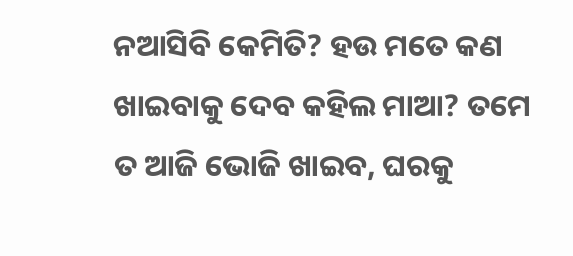ନଆସିବି କେମିତି? ହଉ ମତେ କଣ ଖାଇବାକୁ ଦେବ କହିଲ ମାଆ? ତମେ ତ ଆଜି ଭୋଜି ଖାଇବ, ଘରକୁ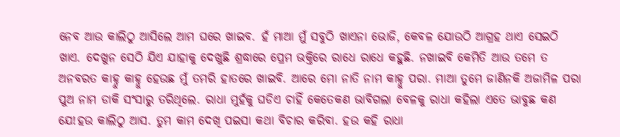ନେବ ଆଉ କାଲିଠୁ ଆସିଲେ ଆମ ଘରେ ଖାଇବ. ହଁ ମାଆ ମୁଁ ସବୁଠି ଖାଏନା ଭୋଜି, କେବଳ ଯୋଉଠି ଆଗ୍ରହ ଥାଏ ସେଇଠି ଖାଏ. ଦେଖୁନ ସେଠି ଯିଏ ଯାହାକୁ ଦେଖୁଛି ଶ୍ରଦ୍ଧାରେ ପ୍ରେମ ଭକ୍ତିରେ ରାଧେ ରାଧେ କହୁଛି. ନଖାଇବି କେମିତି ଆଉ ତମେ ତ ଅନବରତ କାହ୍ନୁ କାହ୍ନୁ ହେଉଛ ମୁଁ ତମରି ହାତରେ ଖାଇବି. ଆରେ ମୋ ନାତି ନାମ କାହ୍ନୁ ପରା. ମାଆ ତୁମେ ଜାଣିନକି ଅଜାମିଳ ପରା ପୁଅ ନାମ ଡାକି ସଂସାରୁ ତରିଥିଲେ. ରାଧା ମୁହଁକୁ ଘଡିଏ ଚାହିଁ କେତେକଣ ଭାବିଗଲା ବେଳକୁ ରାଧା କହିଲା ଏତେ ଭାବୁଛ କଣ ଯେ!ହଉ କାଲିଠୁ ଆସ. ତୁମ କାମ ଦେଖି ପଇସା କଥା ବିଚାର କରିବା. ହଉ କହି ରାଧା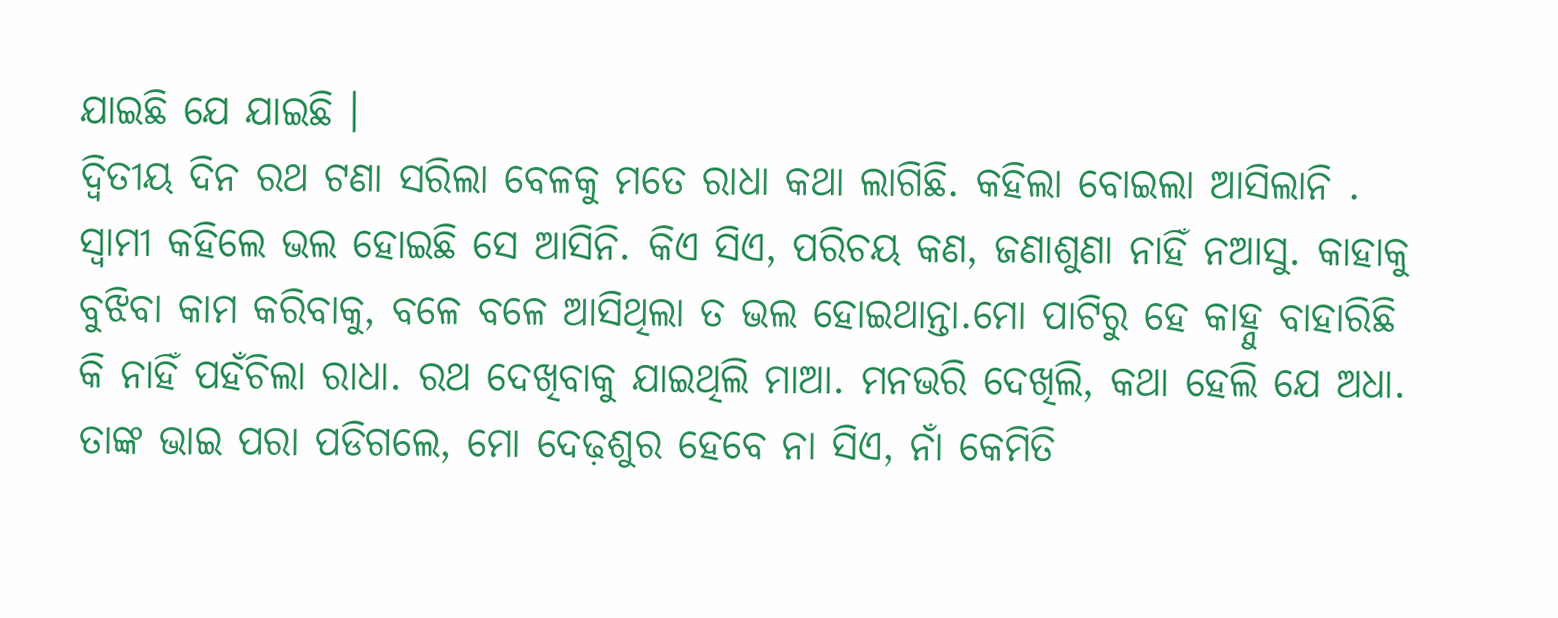ଯାଇଛି ଯେ ଯାଇଛି ।
ଦ୍ୱିତୀୟ ଦିନ ରଥ ଟଣା ସରିଲା ବେଳକୁ ମତେ ରାଧା କଥା ଲାଗିଛି. କହିଲା ବୋଇଲା ଆସିଲାନି . ସ୍ୱାମୀ କହିଲେ ଭଲ ହୋଇଛି ସେ ଆସିନି. କିଏ ସିଏ, ପରିଚୟ କଣ, ଜଣାଶୁଣା ନାହିଁ ନଆସୁ. କାହାକୁ ବୁଝିବା କାମ କରିବାକୁ, ବଳେ ବଳେ ଆସିଥିଲା ତ ଭଲ ହୋଇଥାନ୍ତା.ମୋ ପାଟିରୁ ହେ କାହ୍ନୁ ବାହାରିଛି କି ନାହିଁ ପହଁଚିଲା ରାଧା. ରଥ ଦେଖିବାକୁ ଯାଇଥିଲି ମାଆ. ମନଭରି ଦେଖିଲି, କଥା ହେଲି ଯେ ଅଧା. ତାଙ୍କ ଭାଇ ପରା ପଡିଗଲେ, ମୋ ଦେଢ଼ଶୁର ହେବେ ନା ସିଏ, ନାଁ କେମିତି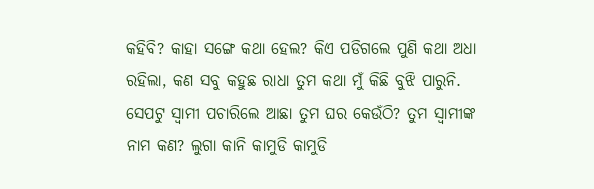କହିବି? କାହା ସଙ୍ଗେ କଥା ହେଲ? କିଏ ପଡିଗଲେ ପୁଣି କଥା ଅଧା ରହିଲା, କଣ ସବୁ କହୁଛ ରାଧା ତୁମ କଥା ମୁଁ କିଛି ବୁଝି ପାରୁନି. ସେପଟୁ ସ୍ୱାମୀ ପଚାରିଲେ ଆଛା ତୁମ ଘର କେଉଁଠି? ତୁମ ସ୍ୱାମୀଙ୍କ ନାମ କଣ? ଲୁଗା କାନି କାମୁଡି କାମୁଡି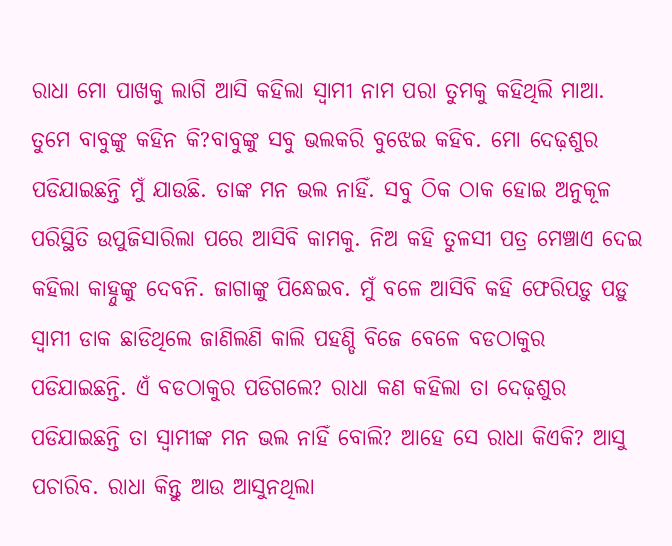ରାଧା ମୋ ପାଖକୁ ଲାଗି ଆସି କହିଲା ସ୍ୱାମୀ ନାମ ପରା ତୁମକୁ କହିଥିଲି ମାଆ. ତୁମେ ବାବୁଙ୍କୁ କହିନ କି?ବାବୁଙ୍କୁ ସବୁ ଭଲକରି ବୁଝେଇ କହିବ. ମୋ ଦେଢ଼ଶୁର ପଡିଯାଇଛନ୍ତି ମୁଁ ଯାଉଛି. ତାଙ୍କ ମନ ଭଲ ନାହିଁ. ସବୁ ଠିକ ଠାକ ହୋଇ ଅନୁକୂଳ ପରିସ୍ଥିତି ଉପୁଜିସାରିଲା ପରେ ଆସିବି କାମକୁ. ନିଅ କହି ତୁଳସୀ ପତ୍ର ମେଞ୍ଚାଏ ଦେଇ କହିଲା କାହ୍ନୁଙ୍କୁ ଦେବନି. ଜାଗାଙ୍କୁ ପିନ୍ଧେଇବ. ମୁଁ ବଳେ ଆସିବି କହି ଫେରିପଡ଼ୁ ପଡ଼ୁ ସ୍ୱାମୀ ଡାକ ଛାଡିଥିଲେ ଜାଣିଲଣି କାଲି ପହଣ୍ଡି ବିଜେ ବେଳେ ବଡଠାକୁର ପଡିଯାଇଛନ୍ତି. ଏଁ ବଡଠାକୁର ପଡିଗଲେ? ରାଧା କଣ କହିଲା ତା ଦେଢ଼ଶୁର ପଡିଯାଇଛନ୍ତି ତା ସ୍ୱାମୀଙ୍କ ମନ ଭଲ ନାହିଁ ବୋଲି? ଆହେ ସେ ରାଧା କିଏକି? ଆସୁ ପଚାରିବ. ରାଧା କିନ୍ତୁ ଆଉ ଆସୁନଥିଲା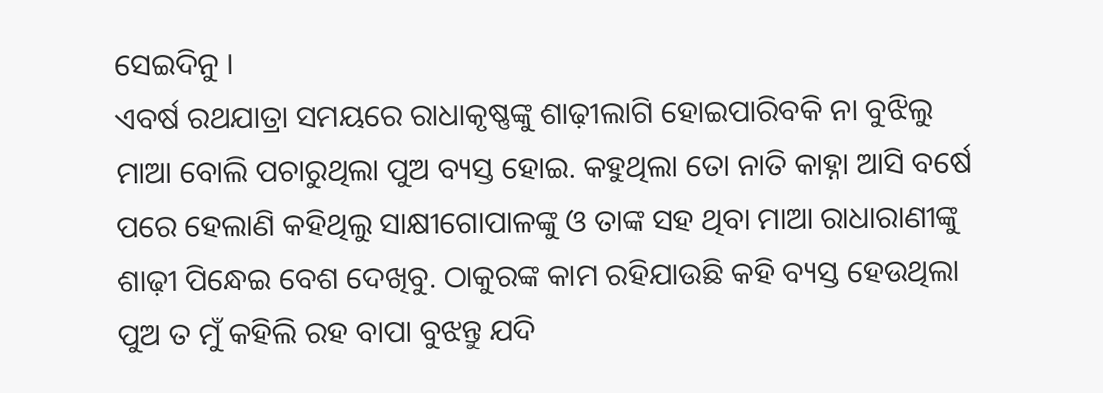ସେଇଦିନୁ ।
ଏବର୍ଷ ରଥଯାତ୍ରା ସମୟରେ ରାଧାକୃଷ୍ଣଙ୍କୁ ଶାଢ଼ୀଲାଗି ହୋଇପାରିବକି ନା ବୁଝିଲୁ ମାଆ ବୋଲି ପଚାରୁଥିଲା ପୁଅ ବ୍ୟସ୍ତ ହୋଇ. କହୁଥିଲା ତୋ ନାତି କାହ୍ନା ଆସି ବର୍ଷେ ପରେ ହେଲାଣି କହିଥିଲୁ ସାକ୍ଷୀଗୋପାଳଙ୍କୁ ଓ ତାଙ୍କ ସହ ଥିବା ମାଆ ରାଧାରାଣୀଙ୍କୁ ଶାଢ଼ୀ ପିନ୍ଧେଇ ବେଶ ଦେଖିବୁ. ଠାକୁରଙ୍କ କାମ ରହିଯାଉଛି କହି ବ୍ୟସ୍ତ ହେଉଥିଲା ପୁଅ ତ ମୁଁ କହିଲି ରହ ବାପା ବୁଝନ୍ତୁ ଯଦି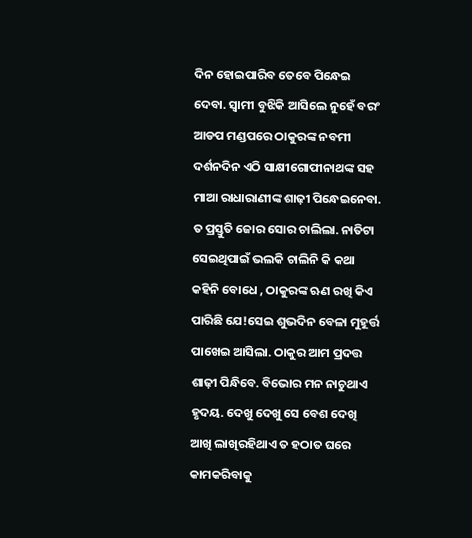ଦିନ ହୋଇପାରିବ ତେବେ ପିନ୍ଧେଇ ଦେବା. ସ୍ୱାମୀ ବୁଝିକି ଆସିଲେ ନୁହେଁ ବରଂ ଆଡପ ମଣ୍ଡପରେ ଠାକୁରଙ୍କ ନବମୀ ଦର୍ଶନଦିନ ଏଠି ସାକ୍ଷୀଗୋପୀନାଥଙ୍କ ସହ ମାଆ ରାଧାରାଣୀଙ୍କ ଶାଢ଼ୀ ପିନ୍ଧେଇନେବା. ତ ପ୍ରସ୍ତୁତି ଜୋର ସୋର ଚାଲିଲା. ନାତିଟା ସେଇଥିପାଇଁ ଭଲକି ଚାଲିନି କି କଥା କହିନି ବୋଧେ , ଠାକୁରଙ୍କ ଋଣ ରଖି କିଏ ପାରିଛି ଯେ!ସେଇ ଶୁଭଦିନ ବେଳା ମୁହୂର୍ତ୍ତ ପାଖେଇ ଆସିଲା. ଠାକୁର ଆମ ପ୍ରଦତ୍ତ ଶାଢ଼ୀ ପିନ୍ଧିବେ. ବିଭୋର ମନ ନାଚୁଥାଏ ହୃଦୟ. ଦେଖୁ ଦେଖୁ ସେ ବେଶ ଦେଖି ଆଖି ଲାଖିରହିଥାଏ ତ ହଠାତ ଘରେ କାମକରିବାକୁ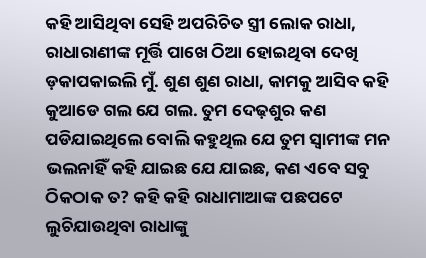କହି ଆସିଥିବା ସେହି ଅପରିଚିତ ସ୍ତ୍ରୀ ଲୋକ ରାଧା, ରାଧାରାଣୀଙ୍କ ମୂର୍ତ୍ତି ପାଖେ ଠିଆ ହୋଇଥିବା ଦେଖି ଡ଼କାପକାଇଲି ମୁଁ. ଶୁଣ ଶୁଣ ରାଧା, କାମକୁ ଆସିବ କହି କୁଆଡେ ଗଲ ଯେ ଗଲ. ତୁମ ଦେଢ଼ଶୁର କଣ ପଡିଯାଇଥିଲେ ବୋଲି କହୁଥିଲ ଯେ ତୁମ ସ୍ୱାମୀଙ୍କ ମନ ଭଲନାହିଁ କହି ଯାଇଛ ଯେ ଯାଇଛ, କଣ ଏବେ ସବୁ ଠିକଠାକ ତ? କହି କହି ରାଧାମାଆଙ୍କ ପଛପଟେ ଲୁଚିଯାଉଥିବା ରାଧାଙ୍କୁ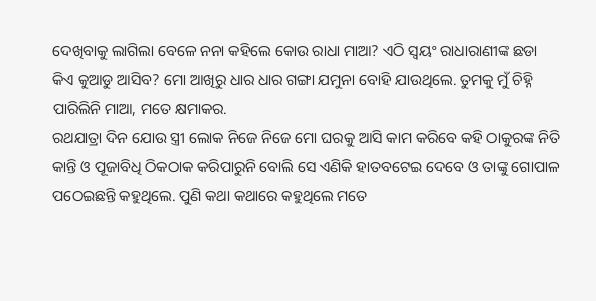ଦେଖିବାକୁ ଲାଗିଲା ବେଳେ ନନା କହିଲେ କୋଉ ରାଧା ମାଆ? ଏଠି ସ୍ୱୟଂ ରାଧାରାଣୀଙ୍କ ଛଡା କିଏ କୁଆଡୁ ଆସିବ? ମୋ ଆଖିରୁ ଧାର ଧାର ଗଙ୍ଗା ଯମୁନା ବୋହି ଯାଉଥିଲେ. ତୁମକୁ ମୁଁ ଚିହ୍ନି ପାରିଲିନି ମାଆ, ମତେ କ୍ଷମାକର.
ରଥଯାତ୍ରା ଦିନ ଯୋଉ ସ୍ତ୍ରୀ ଲୋକ ନିଜେ ନିଜେ ମୋ ଘରକୁ ଆସି କାମ କରିବେ କହି ଠାକୁରଙ୍କ ନିତି କାନ୍ତି ଓ ପୂଜାବିଧି ଠିକଠାକ କରିପାରୁନି ବୋଲି ସେ ଏଣିକି ହାତବଟେଇ ଦେବେ ଓ ତାଙ୍କୁ ଗୋପାଳ ପଠେଇଛନ୍ତି କହୁଥିଲେ. ପୁଣି କଥା କଥାରେ କହୁଥିଲେ ମତେ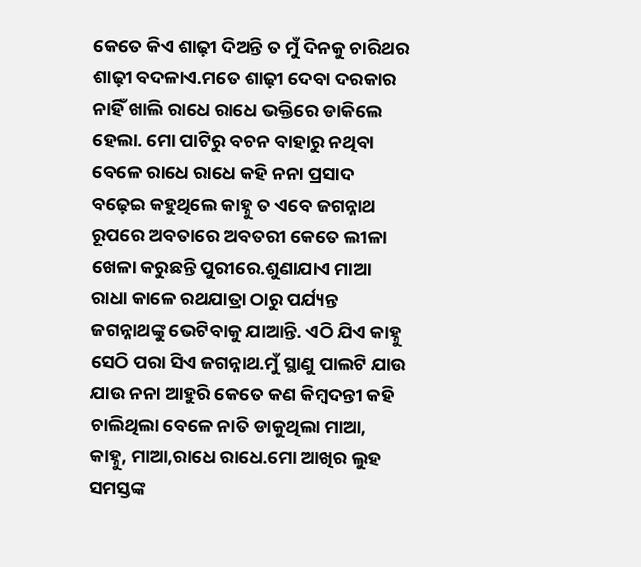କେତେ କିଏ ଶାଢ଼ୀ ଦିଅନ୍ତି ତ ମୁଁ ଦିନକୁ ଚାରିଥର ଶାଢ଼ୀ ବଦଳାଏ.ମତେ ଶାଢ଼ୀ ଦେବା ଦରକାର ନାହିଁ ଖାଲି ରାଧେ ରାଧେ ଭକ୍ତିରେ ଡାକିଲେ ହେଲା. ମୋ ପାଟିରୁ ବଚନ ବାହାରୁ ନଥିବା ବେଳେ ରାଧେ ରାଧେ କହି ନନା ପ୍ରସାଦ ବଢ଼େଇ କହୁଥିଲେ କାହ୍ନୁ ତ ଏବେ ଜଗନ୍ନାଥ ରୂପରେ ଅବତାରେ ଅବତରୀ କେତେ ଲୀଳା ଖେଳା କରୁଛନ୍ତି ପୁରୀରେ.ଶୁଣାଯାଏ ମାଆ ରାଧା କାଳେ ରଥଯାତ୍ରା ଠାରୁ ପର୍ଯ୍ୟନ୍ତ ଜଗନ୍ନାଥଙ୍କୁ ଭେଟିବାକୁ ଯାଆନ୍ତି. ଏଠି ଯିଏ କାହ୍ନୁ ସେଠି ପରା ସିଏ ଜଗନ୍ନାଥ.ମୁଁ ସ୍ଥାଣୁ ପାଲଟି ଯାଉ ଯାଉ ନନା ଆହୁରି କେତେ କଣ କିମ୍ବଦନ୍ତୀ କହି ଚାଲିଥିଲା ବେଳେ ନାତି ଡାକୁଥିଲା ମାଆ, କାହ୍ନୁ, ମାଆ,ରାଧେ ରାଧେ.ମୋ ଆଖିର ଲୁହ ସମସ୍ତଙ୍କ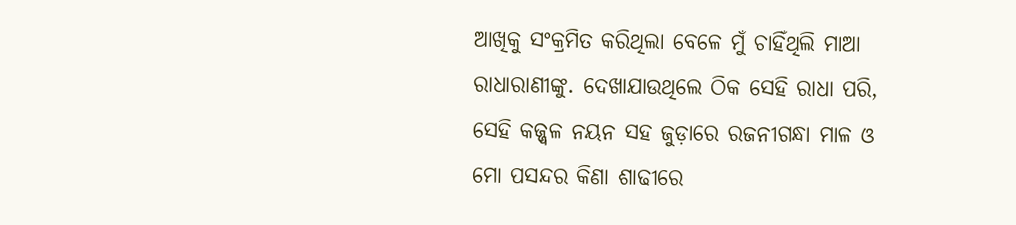ଆଖିକୁ ସଂକ୍ରମିତ କରିଥିଲା ବେଳେ ମୁଁ ଚାହିଁଥିଲି ମାଆ ରାଧାରାଣୀଙ୍କୁ. ଦେଖାଯାଉଥିଲେ ଠିକ ସେହି ରାଧା ପରି, ସେହି କଜ୍ଜ୍ୱଳ ନୟନ ସହ ଜୁଡ଼ାରେ ରଜନୀଗନ୍ଧା ମାଳ ଓ ମୋ ପସନ୍ଦର କିଣା ଶାଢୀରେ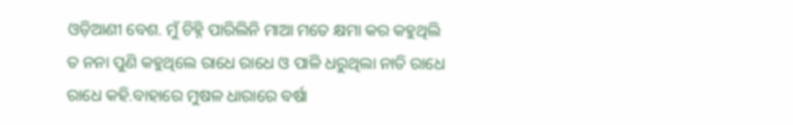ଓଡ଼ିଆଣୀ ବେଶ. ମୁଁ ଚିହ୍ନି ପାରିଲିନି ମାଆ ମତେ କ୍ଷମା କର କହୁଥିଲି ତ ନନା ପୁଣି କହୁଥିଲେ ରାଧେ ରାଧେ ଓ ପାଳି ଧରୁଥିଲା ନାତି ରାଧେ ରାଧେ କହି.ବାହାରେ ମୁଷଳ ଧାରାରେ ବର୍ଷା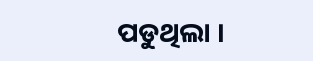ପଡୁଥିଲା ।